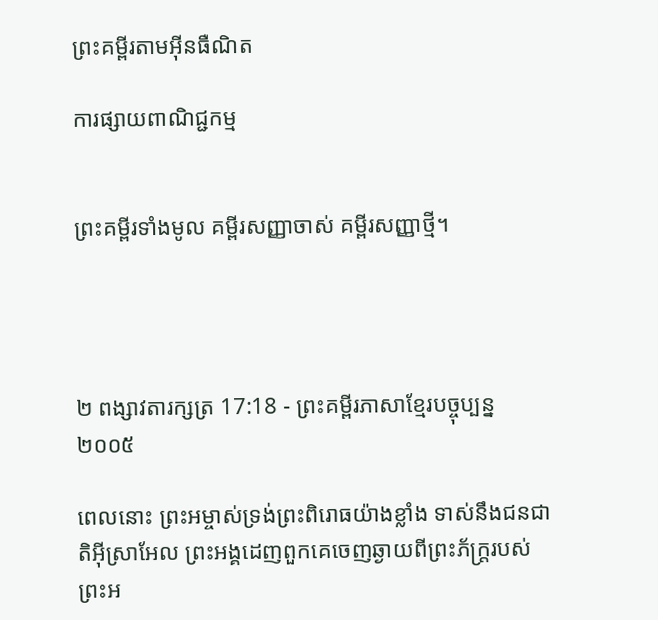ព្រះគម្ពីរតាមអ៊ីនធឺណិត

ការផ្សាយពាណិជ្ជកម្ម


ព្រះគម្ពីរទាំងមូល គម្ពីរសញ្ញាចាស់ គម្ពីរសញ្ញាថ្មី។




២ ពង្សាវ‌តារ‌ក្សត្រ 17:18 - ព្រះគម្ពីរភាសាខ្មែរបច្ចុប្បន្ន ២០០៥

ពេលនោះ ព្រះ‌អម្ចាស់ទ្រង់ព្រះ‌ពិរោធយ៉ាងខ្លាំង ទាស់នឹងជន‌ជាតិអ៊ីស្រា‌អែល ព្រះអង្គដេញពួកគេចេញឆ្ងាយពីព្រះ‌ភ័ក្ត្ររបស់ព្រះអ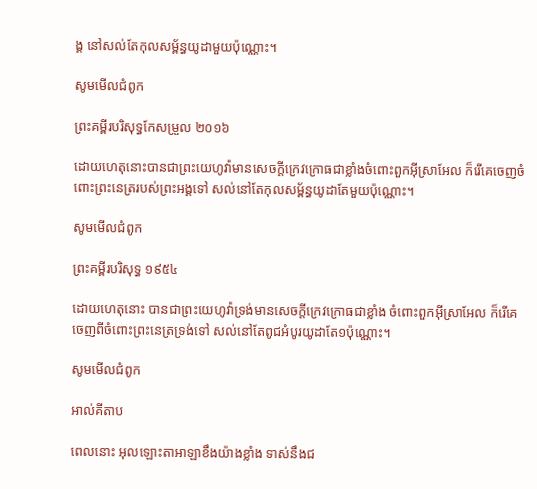ង្គ នៅសល់តែកុល‌សម្ព័ន្ធយូដាមួយប៉ុណ្ណោះ។

សូមមើលជំពូក

ព្រះគម្ពីរបរិសុទ្ធកែសម្រួល ២០១៦

ដោយហេតុនោះបានជាព្រះ‌យេហូវ៉ាមានសេចក្ដីក្រេវ‌ក្រោធជាខ្លាំងចំពោះពួកអ៊ីស្រា‌អែល ក៏រើគេចេញចំពោះព្រះ‌នេត្ររបស់ព្រះ‌អង្គទៅ សល់នៅតែកុល‌សម្ព័ន្ធយូដាតែមួយប៉ុណ្ណោះ។

សូមមើលជំពូក

ព្រះគម្ពីរបរិសុទ្ធ ១៩៥៤

ដោយហេតុនោះ បានជាព្រះ‌យេហូវ៉ាទ្រង់មានសេចក្ដីក្រេវ‌ក្រោធជាខ្លាំង ចំពោះពួកអ៊ីស្រាអែល ក៏រើគេចេញពីចំពោះព្រះ‌នេត្រទ្រង់ទៅ សល់នៅតែពូជអំបូរយូដាតែ១ប៉ុណ្ណោះ។

សូមមើលជំពូក

អាល់គីតាប

ពេលនោះ អុលឡោះ‌តាអាឡាខឹងយ៉ាងខ្លាំង ទាស់នឹងជ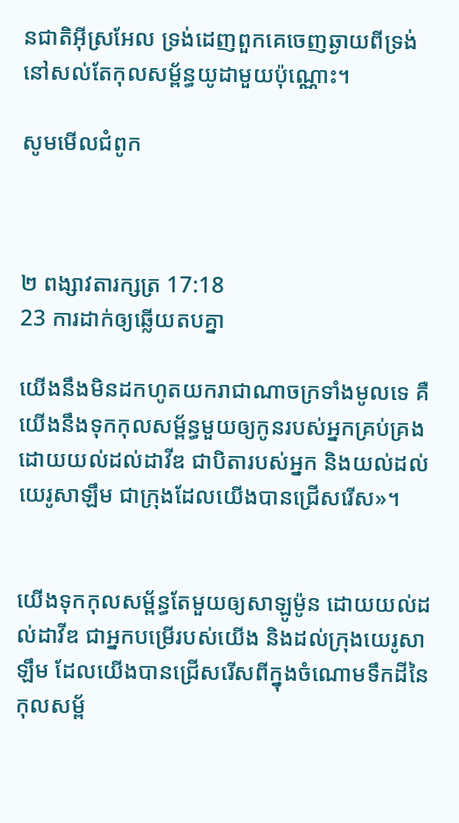ន‌ជាតិអ៊ីស្រ‌អែល ទ្រង់ដេញពួកគេចេញឆ្ងាយពីទ្រង់ នៅសល់តែកុល‌សម្ព័ន្ធយូដាមួយប៉ុណ្ណោះ។

សូមមើលជំពូក



២ ពង្សាវ‌តារ‌ក្សត្រ 17:18
23 ការដាក់ឲ្យឆ្លើយតបគ្នា

យើងនឹងមិនដកហូតយករាជាណាចក្រទាំងមូលទេ គឺយើងនឹងទុកកុល‌សម្ព័ន្ធមួយឲ្យកូនរបស់អ្នកគ្រប់‌គ្រង ដោយយល់ដល់ដាវីឌ ជាបិតារបស់អ្នក និងយល់ដល់យេរូ‌សាឡឹម ជាក្រុងដែលយើងបានជ្រើស‌រើស»។


យើងទុកកុល‌សម្ព័ន្ធតែមួយឲ្យសាឡូម៉ូន ដោយយល់ដល់ដាវីឌ ជាអ្នកបម្រើរបស់យើង និងដល់ក្រុងយេរូ‌សាឡឹម ដែលយើងបានជ្រើស‌រើសពីក្នុងចំណោមទឹកដីនៃកុល‌សម្ព័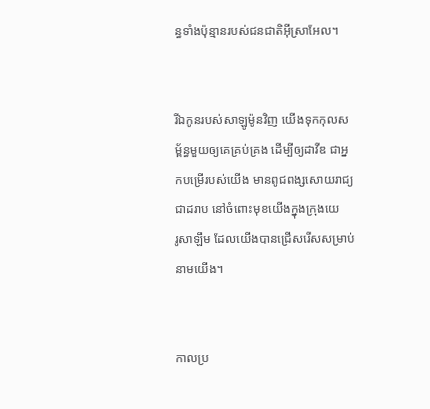ន្ធទាំងប៉ុន្មានរបស់ជន‌ជាតិអ៊ីស្រា‌អែល។


រីឯកូនរបស់សាឡូម៉ូនវិញ យើងទុកកុល‌សម្ព័ន្ធមួយឲ្យគេគ្រប់‌គ្រង ដើម្បីឲ្យដាវីឌ ជាអ្នកបម្រើរបស់យើង មានពូជ‌ពង្សសោយរាជ្យជាដរាប នៅចំពោះមុខយើងក្នុងក្រុងយេរូ‌សាឡឹម ដែលយើងបានជ្រើសរើសសម្រាប់នាមយើង។


កាលប្រ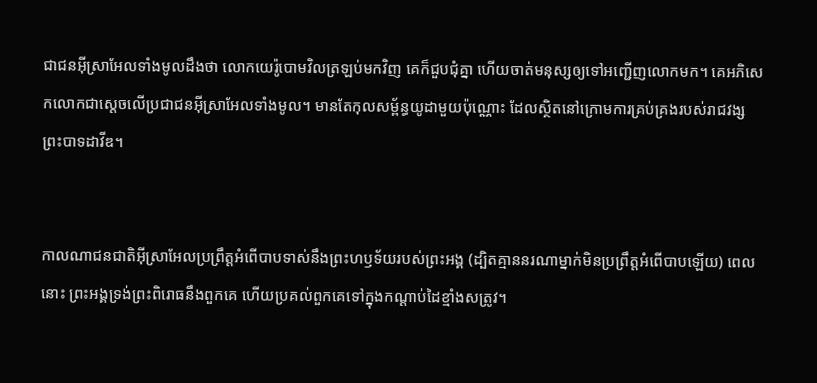ជា‌ជនអ៊ីស្រា‌អែលទាំងមូលដឹងថា លោកយេរ៉ូ‌បោមវិលត្រឡប់មកវិញ គេក៏ជួប‌ជុំគ្នា ហើយចាត់មនុស្សឲ្យទៅអញ្ជើញលោកមក។ គេអភិ‌សេកលោកជាស្ដេចលើប្រជា‌ជនអ៊ីស្រា‌អែលទាំងមូល។ មានតែកុល‌សម្ព័ន្ធយូដាមួយប៉ុណ្ណោះ ដែលស្ថិតនៅក្រោមការគ្រប់‌គ្រងរបស់រាជ‌វង្សព្រះ‌បាទដាវីឌ។


កាលណាជន‌ជាតិអ៊ីស្រា‌អែលប្រព្រឹត្តអំពើបាបទាស់នឹងព្រះ‌ហឫទ័យរបស់ព្រះអង្គ (ដ្បិតគ្មាននរណាម្នាក់មិនប្រព្រឹត្តអំពើបាបឡើយ) ពេលនោះ ព្រះអង្គទ្រង់ព្រះ‌ពិរោធនឹងពួកគេ ហើយប្រគល់ពួកគេទៅក្នុងកណ្ដាប់ដៃខ្មាំងសត្រូវ។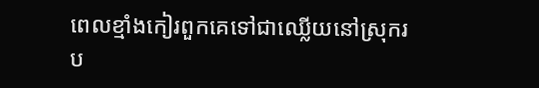ពេលខ្មាំងកៀរពួកគេទៅជាឈ្លើយនៅស្រុករប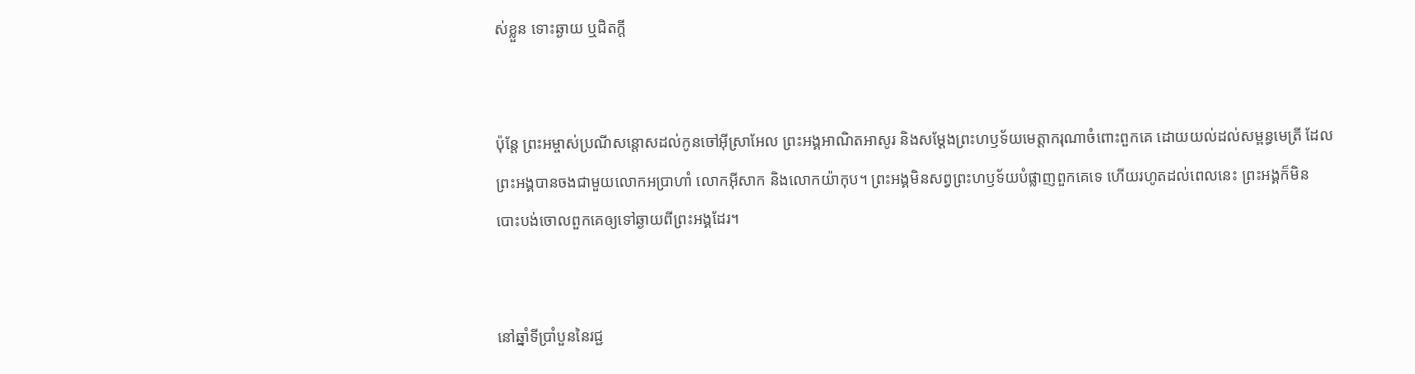ស់ខ្លួន ទោះឆ្ងាយ ឬជិតក្ដី


ប៉ុន្តែ ព្រះ‌អម្ចាស់ប្រណីសន្ដោសដល់កូនចៅអ៊ីស្រា‌អែល ព្រះអង្គអាណិតអាសូរ និងសម្តែងព្រះ‌ហឫទ័យមេត្តាករុណាចំពោះពួកគេ ដោយយល់ដល់សម្ពន្ធ‌មេត្រី ដែលព្រះអង្គបានចងជាមួយលោកអប្រាហាំ លោកអ៊ីសាក និងលោកយ៉ាកុប។ ព្រះអង្គមិនសព្វព្រះ‌ហឫទ័យបំផ្លាញពួកគេទេ ហើយរហូតដល់ពេលនេះ ព្រះអង្គក៏មិនបោះ‌បង់ចោលពួកគេឲ្យទៅឆ្ងាយពីព្រះអង្គដែរ។


នៅឆ្នាំទីប្រាំបួននៃរជ្ជ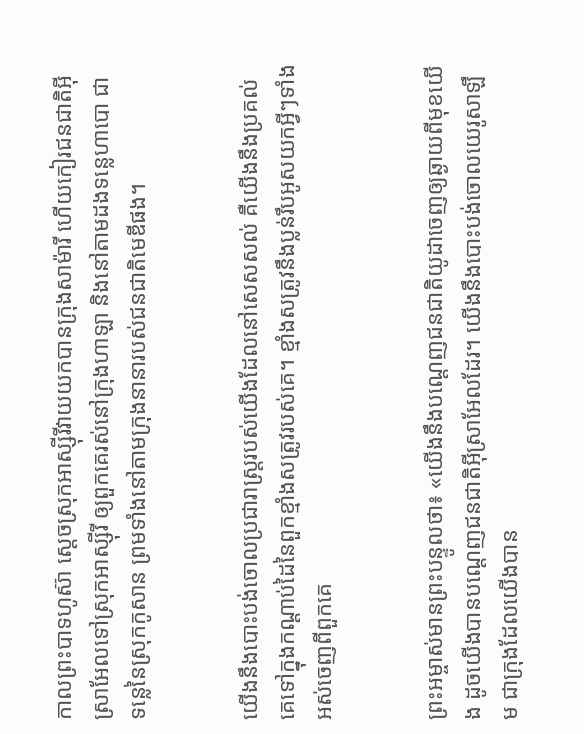កាលព្រះ‌បាទហូស៊ា ស្ដេចស្រុកអាស្ស៊ីរីវាយយកបានក្រុងសាម៉ារី ហើយកៀរជន‌ជាតិអ៊ីស្រា‌អែលទៅស្រុកអាស្ស៊ីរី ឲ្យពួកគេរស់នៅក្រុងហាឡា និងនៅតាមដងទន្លេហាបោ ជាទន្លេនៃស្រុកកូសាន ព្រមទាំងនៅតាមក្រុងនានារបស់ជន‌ជាតិមេឌីផង។


យើងនឹងបោះបង់ចោលប្រជា‌រាស្ត្ររបស់យើងដែលនៅសេស‌សល់ គឺយើងនឹងប្រគល់គេទៅក្នុងកណ្ដាប់ដៃនៃពួកខ្មាំងសត្រូវរបស់គេ។ ខ្មាំងសត្រូវនឹងប្លន់រឹបអូសយកអ្វីៗទាំងអស់ចេញពីពួកគេ


ព្រះ‌អម្ចាស់មានព្រះ‌បន្ទូលថា៖ «យើងនឹងបណ្ដេញជន‌ជាតិយូដាចេញឲ្យឆ្ងាយពីមុខយើង ដូចយើងបានបណ្ដេញជន‌ជាតិអ៊ីស្រា‌អែលដែរ។ យើងនឹងបោះបង់ចោលយេរូ‌សាឡឹម ជាក្រុងដែលយើងបាន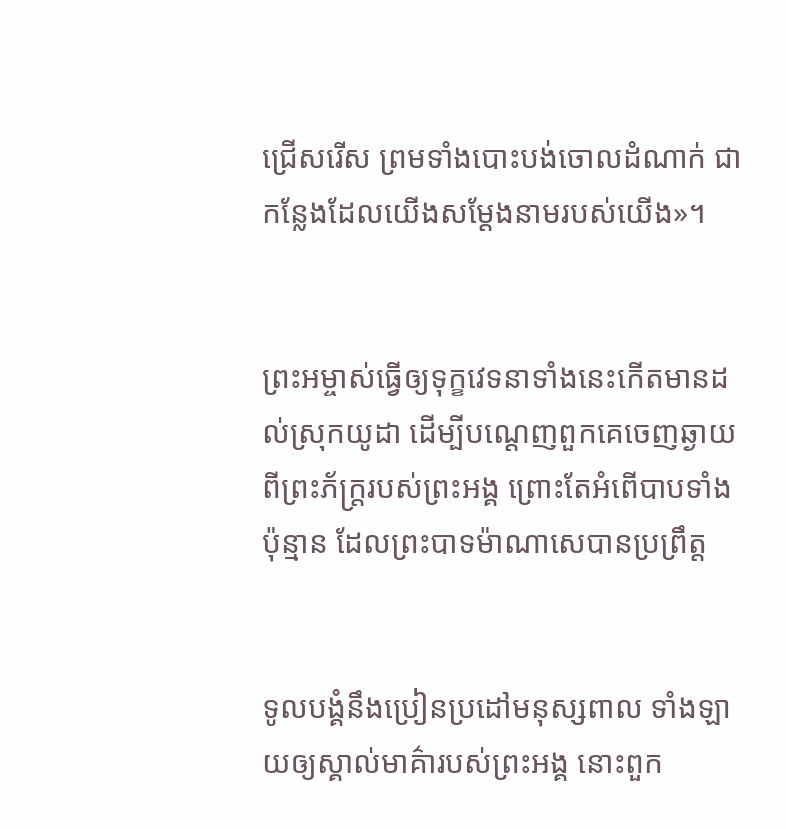ជ្រើសរើស ព្រមទាំងបោះបង់ចោលដំណាក់ ជាកន្លែងដែលយើងសម្តែងនាមរបស់យើង»។


ព្រះ‌អម្ចាស់ធ្វើឲ្យទុក្ខវេទនាទាំងនេះកើតមានដល់ស្រុកយូដា ដើម្បីបណ្ដេញពួកគេចេញឆ្ងាយពីព្រះ‌ភ័ក្ត្ររបស់ព្រះអង្គ ព្រោះតែអំពើបាបទាំងប៉ុន្មាន ដែលព្រះ‌បាទម៉ាណា‌សេបានប្រព្រឹត្ត


ទូលបង្គំនឹងប្រៀន‌ប្រដៅមនុស្សពាល ទាំង‌ឡាយឲ្យស្គាល់មាគ៌ារបស់ព្រះអង្គ នោះពួក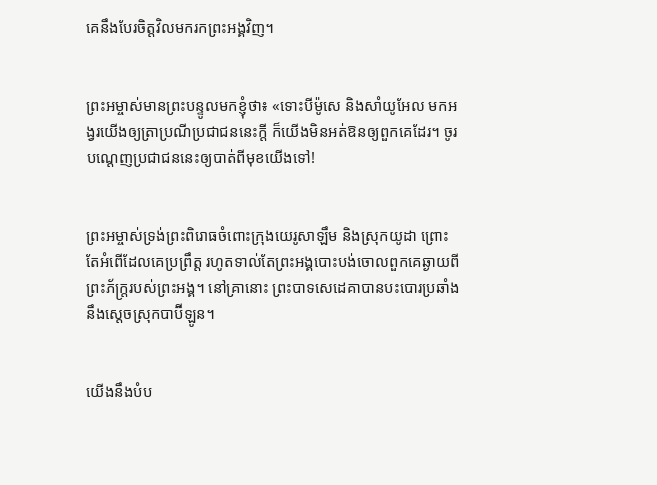គេនឹងបែរចិត្តវិលមករកព្រះអង្គវិញ។


ព្រះ‌អម្ចាស់មានព្រះ‌បន្ទូលមកខ្ញុំថា៖ «ទោះបីម៉ូសេ និងសាំយូ‌អែល មកអង្វរយើងឲ្យត្រាប្រណីប្រជា‌ជននេះក្ដី ក៏យើងមិនអត់‌ឱនឲ្យពួកគេដែរ។ ចូរបណ្ដេញប្រជា‌ជននេះឲ្យបាត់ពីមុខយើងទៅ!


ព្រះ‌អម្ចាស់ទ្រង់ព្រះ‌ពិរោធចំពោះក្រុងយេរូ‌សាឡឹម និងស្រុកយូដា ព្រោះតែអំពើដែលគេប្រព្រឹត្ត រហូតទាល់តែព្រះអង្គបោះបង់ចោលពួកគេឆ្ងាយពីព្រះ‌ភ័ក្ត្ររបស់ព្រះអង្គ។ នៅគ្រានោះ ព្រះ‌បាទសេដេ‌គាបានបះ‌បោរប្រឆាំងនឹងស្ដេចស្រុកបាប៊ី‌ឡូន។


យើងនឹងបំប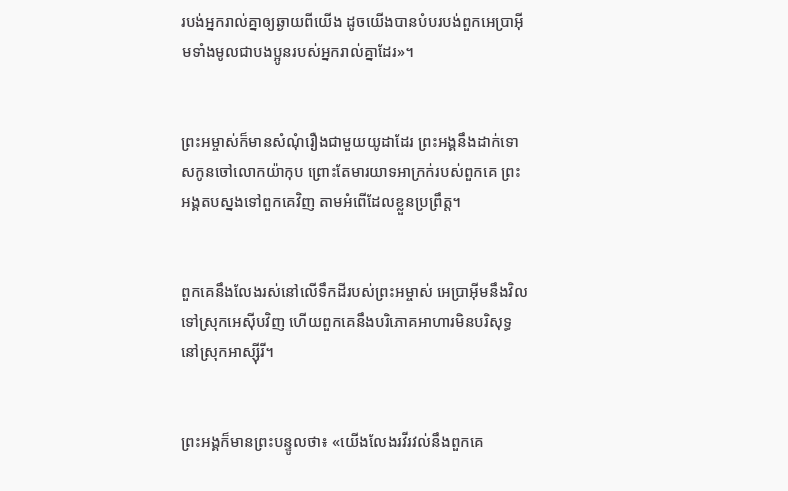រ‌បង់អ្នករាល់គ្នាឲ្យឆ្ងាយពីយើង ដូចយើងបានបំបរ‌បង់ពួកអេប្រាអ៊ីមទាំងមូលជាបងប្អូនរបស់អ្នករាល់គ្នាដែរ»។


ព្រះ‌អម្ចាស់ក៏មានសំណុំរឿងជាមួយយូដាដែរ ព្រះអង្គនឹងដាក់ទោសកូនចៅលោកយ៉ាកុប ព្រោះតែមារយាទអាក្រក់របស់ពួកគេ ព្រះអង្គតបស្នងទៅពួកគេវិញ តាមអំពើដែលខ្លួនប្រព្រឹត្ត។


ពួកគេនឹងលែងរស់នៅលើទឹកដីរបស់ព្រះ‌អម្ចាស់ អេប្រាអ៊ីមនឹងវិលទៅស្រុកអេស៊ីបវិញ ហើយពួកគេនឹងបរិភោគអាហារមិនបរិសុទ្ធ នៅស្រុកអាស្ស៊ីរី។


ព្រះអង្គក៏មានព្រះ‌បន្ទូលថា៖ «យើងលែងរវី‌រវល់នឹងពួកគេ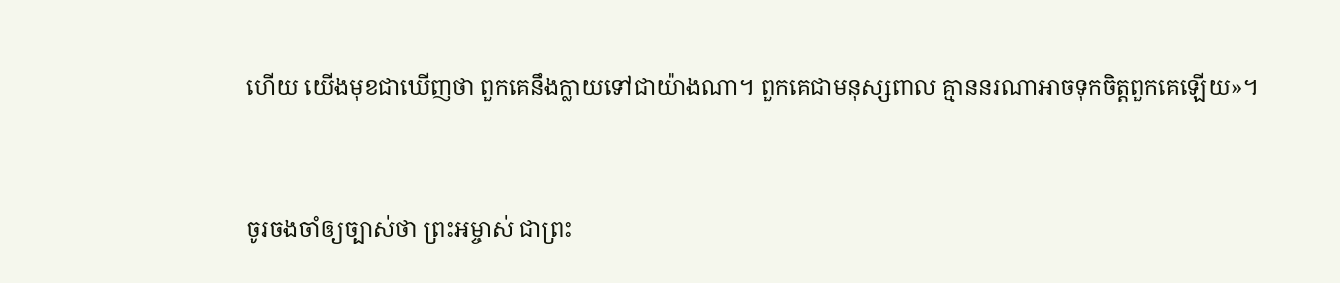ហើយ យើងមុខជាឃើញថា ពួកគេនឹងក្លាយទៅជាយ៉ាងណា។ ពួកគេជាមនុស្សពាល គ្មាននរណាអាចទុកចិត្តពួកគេឡើយ»។


ចូរចងចាំឲ្យច្បាស់ថា ព្រះ‌អម្ចាស់ ជាព្រះ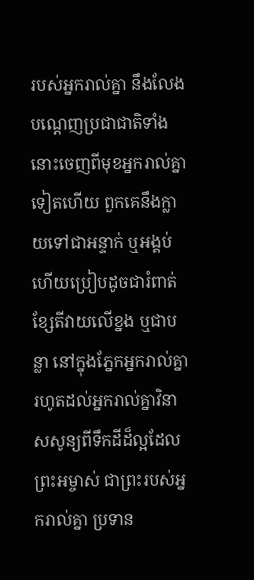របស់អ្នករាល់គ្នា នឹងលែងបណ្ដេញប្រជា‌ជាតិទាំងនោះចេញពីមុខអ្នករាល់គ្នាទៀតហើយ ពួកគេនឹងក្លាយទៅជាអន្ទាក់ ឬអង្គប់ ហើយប្រៀបដូចជារំពាត់ខ្សែ‌តីវាយលើខ្នង ឬជាបន្លា នៅក្នុងភ្នែកអ្នករាល់គ្នា រហូតដល់អ្នករាល់គ្នាវិនាសសូន្យពីទឹកដីដ៏ល្អដែលព្រះ‌អម្ចាស់ ជាព្រះរបស់អ្នករាល់គ្នា ប្រទាន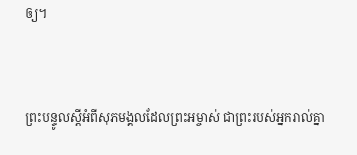ឲ្យ។


ព្រះ‌បន្ទូលស្ដីអំពីសុភមង្គលដែលព្រះ‌អម្ចាស់ ជាព្រះរបស់អ្នករាល់គ្នា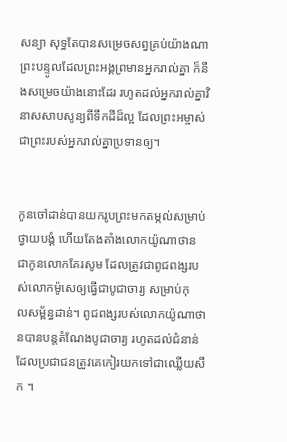សន្យា សុទ្ធតែបានសម្រេចសព្វគ្រប់យ៉ាងណា ព្រះ‌បន្ទូលដែលព្រះអង្គព្រមានអ្នករាល់គ្នា ក៏នឹងសម្រេចយ៉ាងនោះដែរ រហូតដល់អ្នករាល់គ្នាវិនាសសាប‌សូន្យពីទឹកដីដ៏ល្អ ដែលព្រះ‌អម្ចាស់ជាព្រះរបស់អ្នករាល់គ្នាប្រទានឲ្យ។


កូនចៅដាន់បានយករូបព្រះមកតម្កល់សម្រាប់ថ្វាយ‌បង្គំ ហើយតែង‌តាំងលោកយ៉ូណា‌ថាន ជាកូនលោកគែរ‌សូម ដែលត្រូវជាពូជ‌ពង្សរបស់លោកម៉ូសេឲ្យធ្វើជាបូជា‌ចារ្យ សម្រាប់កុល‌សម្ព័ន្ធដាន់។ ពូជ‌ពង្សរបស់លោកយ៉ូណា‌ថានបានបន្តតំណែងបូជា‌ចារ្យ រហូតដល់ជំនាន់ដែលប្រជា‌ជនត្រូវគេកៀរយកទៅជាឈ្លើយសឹក ។